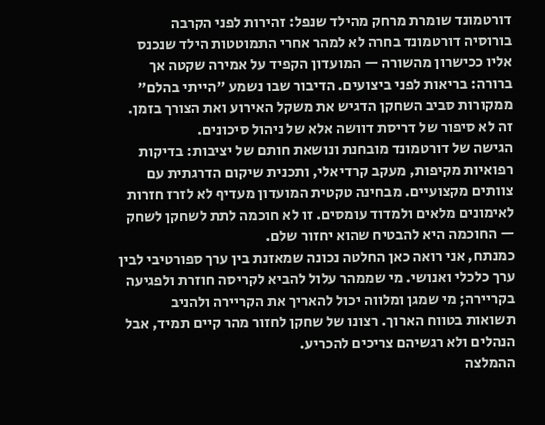דורטמונד שומרת מרחק מהילד שנפל: זהירות לפני הקרבה
בורוסיה דורטמונד בחרה לא למהר אחרי התמוטטות הילד שנכנס אליו ככישרון מהשורה — המועדון הקפיד על אמירה שקטה אך ברורה: בריאות לפני ביצועים. הדיבור שבו נשמע "הייתי בהלם" ממקורות סביב השחקן הדגיש את משקל האירוע ואת הצורך בזמן. זה לא סיפור של דריסת דוושה אלא של ניהול סיכונים.
הגישה של דורטמונד מובחנת ונושאת חותם של יציבות: בדיקות רפואיות מקיפות, מעקב קרדיאלי, ותכנית שיקום הדרגתית עם צוותים מקצועיים. מבחינה טקטית המועדון מעדיף לא לזרז חזרות לאימונים מלאים ולמדוד עומסים. זו לא חוכמה לתת לשחקן לשחק — החוכמה היא להבטיח שהוא יחזור שלם.
כמנתח, אני רואה כאן החלטה נכונה שמאזנת בין ערך ספורטיבי לבין ערך כלכלי ואנושי. מי שממהר עלול להביא לקריסה חוזרת ולפגיעה בקריירה; מי שמגן ומלווה יכול להאריך את הקריירה ולהניב תשואות בטווח הארוך. רצונו של שחקן לחזור מהר קיים תמיד, אבל הנהלים ולא רגשיהם צריכים להכריע.
ההמלצה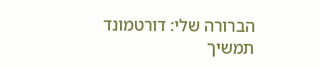הברורה שלי: דורטמונד תמשיך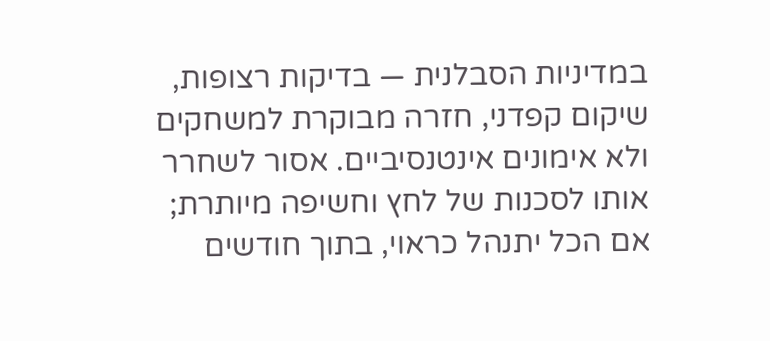במדיניות הסבלנית — בדיקות רצופות, שיקום קפדני, חזרה מבוקרת למשחקים ולא אימונים אינטנסיביים. אסור לשחרר אותו לסכנות של לחץ וחשיפה מיותרת; אם הכל יתנהל כראוי, בתוך חודשים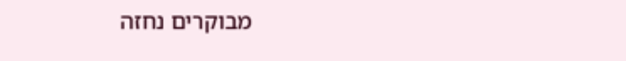מבוקרים נחזה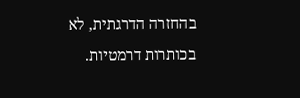בהחזרה הדרגתית, לא בכותרות דרמטיות.